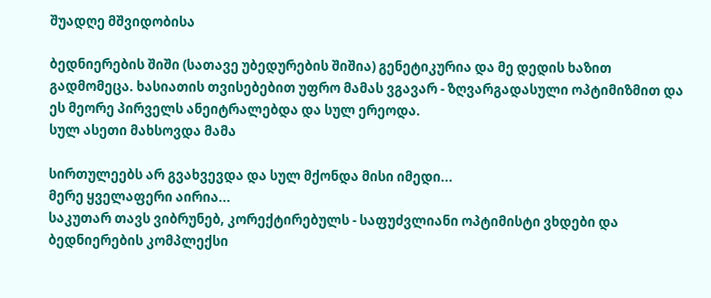შუადღე მშვიდობისა

ბედნიერების შიში (სათავე უბედურების შიშია) გენეტიკურია და მე დედის ხაზით გადმომეცა. ხასიათის თვისებებით უფრო მამას ვგავარ - ზღვარგადასული ოპტიმიზმით და ეს მეორე პირველს ანეიტრალებდა და სულ ერეოდა.
სულ ასეთი მახსოვდა მამა

სირთულეებს არ გვახვევდა და სულ მქონდა მისი იმედი...
მერე ყველაფერი აირია...
საკუთარ თავს ვიბრუნებ, კორექტირებულს - საფუძვლიანი ოპტიმისტი ვხდები და ბედნიერების კომპლექსი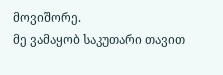მოვიშორე.
მე ვამაყობ საკუთარი თავით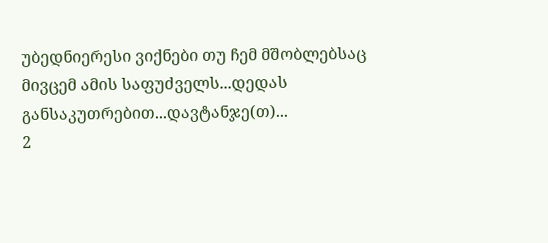უბედნიერესი ვიქნები თუ ჩემ მშობლებსაც მივცემ ამის საფუძველს...დედას განსაკუთრებით...დავტანჯე(თ)...
2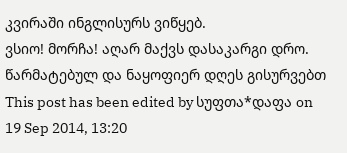კვირაში ინგლისურს ვიწყებ.
ვსიო! მორჩა! აღარ მაქვს დასაკარგი დრო.
წარმატებულ და ნაყოფიერ დღეს გისურვებთ
This post has been edited by სუფთა*დაფა on 19 Sep 2014, 13:20